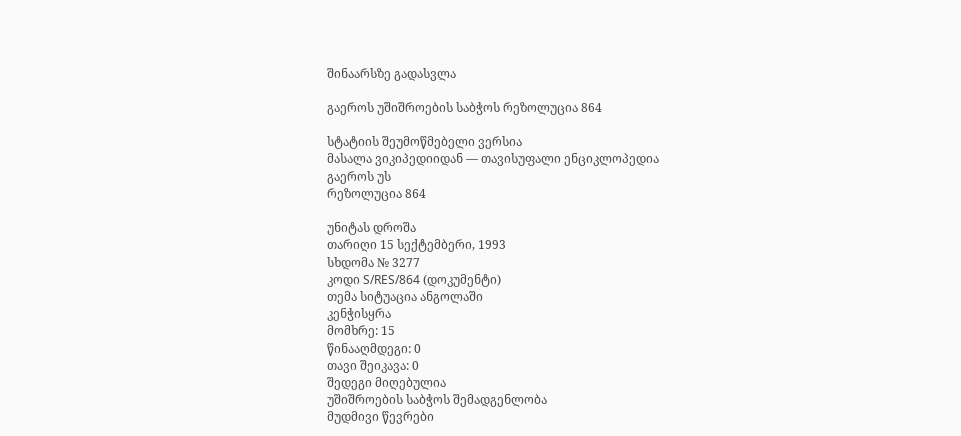შინაარსზე გადასვლა

გაეროს უშიშროების საბჭოს რეზოლუცია 864

სტატიის შეუმოწმებელი ვერსია
მასალა ვიკიპედიიდან — თავისუფალი ენციკლოპედია
გაეროს უს
რეზოლუცია 864

უნიტას დროშა
თარიღი 15 სექტემბერი, 1993
სხდომა № 3277
კოდი S/RES/864 (დოკუმენტი)
თემა სიტუაცია ანგოლაში
კენჭისყრა
მომხრე: 15
წინააღმდეგი: 0
თავი შეიკავა: 0
შედეგი მიღებულია
უშიშროების საბჭოს შემადგენლობა
მუდმივი წევრები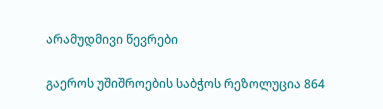არამუდმივი წევრები

გაეროს უშიშროების საბჭოს რეზოლუცია 864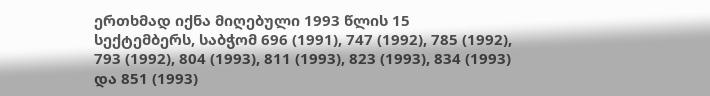ერთხმად იქნა მიღებული 1993 წლის 15 სექტემბერს, საბჭომ 696 (1991), 747 (1992), 785 (1992), 793 (1992), 804 (1993), 811 (1993), 823 (1993), 834 (1993) და 851 (1993)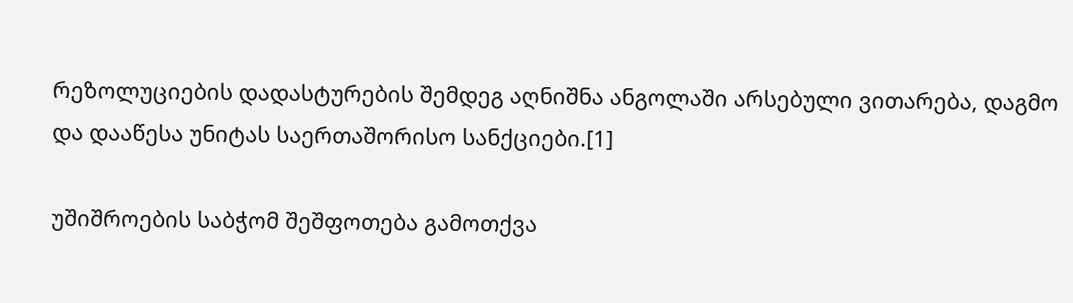რეზოლუციების დადასტურების შემდეგ აღნიშნა ანგოლაში არსებული ვითარება, დაგმო და დააწესა უნიტას საერთაშორისო სანქციები.[1]

უშიშროების საბჭომ შეშფოთება გამოთქვა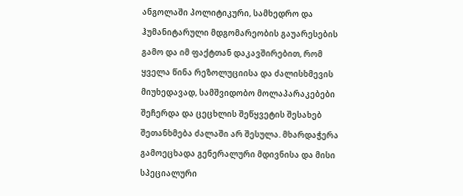ანგოლაში პოლიტიკური, სამხედრო და ჰუმანიტარული მდგომარეობის გაუარესების გამო და იმ ფაქტთან დაკავშირებით, რომ ყველა წინა რეზოლუციისა და ძალისხმევის მიუხედავად, სამშვიდობო მოლაპარაკებები შეჩერდა და ცეცხლის შეწყვეტის შესახებ შეთანხმება ძალაში არ შესულა. მხარდაჭერა გამოეცხადა გენერალური მდივნისა და მისი სპეციალური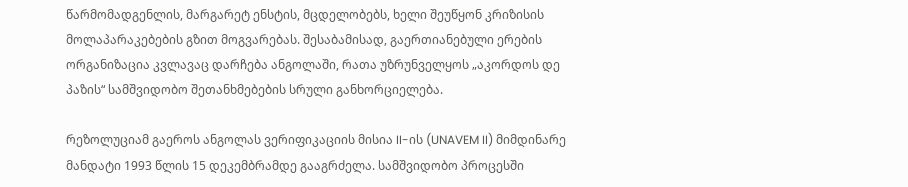წარმომადგენლის, მარგარეტ ენსტის, მცდელობებს, ხელი შეუწყონ კრიზისის მოლაპარაკებების გზით მოგვარებას. შესაბამისად, გაერთიანებული ერების ორგანიზაცია კვლავაც დარჩება ანგოლაში, რათა უზრუნველყოს „აკორდოს დე პაზის“ სამშვიდობო შეთანხმებების სრული განხორციელება.

რეზოლუციამ გაეროს ანგოლას ვერიფიკაციის მისია II-ის (UNAVEM II) მიმდინარე მანდატი 1993 წლის 15 დეკემბრამდე გააგრძელა. სამშვიდობო პროცესში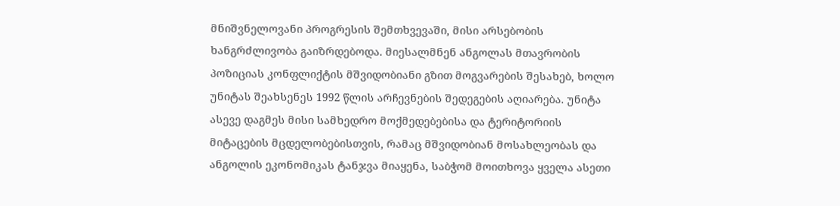მნიშვნელოვანი პროგრესის შემთხვევაში, მისი არსებობის ხანგრძლივობა გაიზრდებოდა. მიესალმნენ ანგოლას მთავრობის პოზიციას კონფლიქტის მშვიდობიანი გზით მოგვარების შესახებ, ხოლო უნიტას შეახსენეს 1992 წლის არჩევნების შედეგების აღიარება. უნიტა ასევე დაგმეს მისი სამხედრო მოქმედებებისა და ტერიტორიის მიტაცების მცდელობებისთვის, რამაც მშვიდობიან მოსახლეობას და ანგოლის ეკონომიკას ტანჯვა მიაყენა, საბჭომ მოითხოვა ყველა ასეთი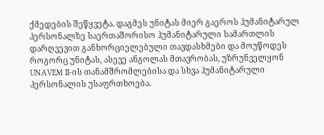ქმედების შეწყვეტა. დაგმეს უნიტას მიერ გაეროს ჰუმანიტარულ პერსონალზე საერთაშორისო ჰუმანიტარული სამართლის დარღვევით განხორციელებული თავდასხმები და მოუწოდეს როგორც უნიტას, ასევე ანგოლას მთავრობას, უზრუნველყონ UNAVEM II-ის თანამშრომლებისა და სხვა ჰუმანიტარული პერსონალის უსაფრთხოება.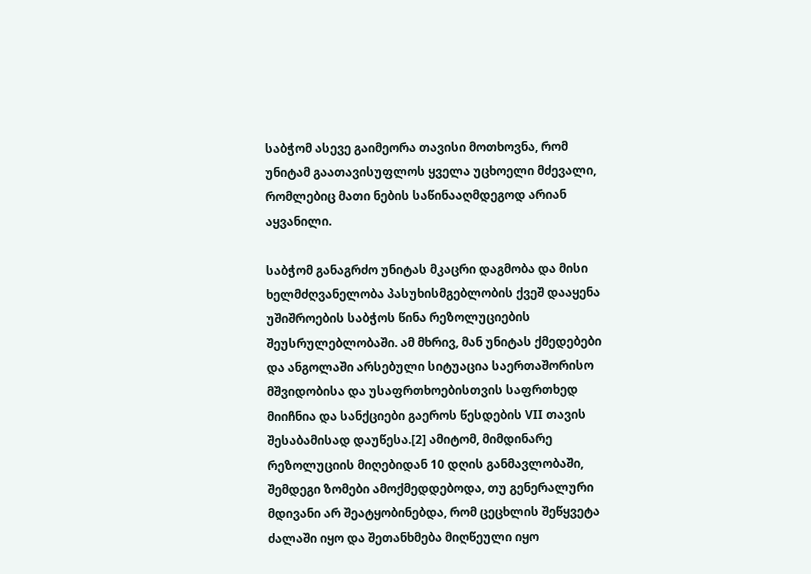საბჭომ ასევე გაიმეორა თავისი მოთხოვნა, რომ უნიტამ გაათავისუფლოს ყველა უცხოელი მძევალი, რომლებიც მათი ნების საწინააღმდეგოდ არიან აყვანილი.

საბჭომ განაგრძო უნიტას მკაცრი დაგმობა და მისი ხელმძღვანელობა პასუხისმგებლობის ქვეშ დააყენა უშიშროების საბჭოს წინა რეზოლუციების შეუსრულებლობაში. ამ მხრივ, მან უნიტას ქმედებები და ანგოლაში არსებული სიტუაცია საერთაშორისო მშვიდობისა და უსაფრთხოებისთვის საფრთხედ მიიჩნია და სანქციები გაეროს წესდების VII თავის შესაბამისად დაუწესა.[2] ამიტომ, მიმდინარე რეზოლუციის მიღებიდან 10 დღის განმავლობაში, შემდეგი ზომები ამოქმედდებოდა, თუ გენერალური მდივანი არ შეატყობინებდა, რომ ცეცხლის შეწყვეტა ძალაში იყო და შეთანხმება მიღწეული იყო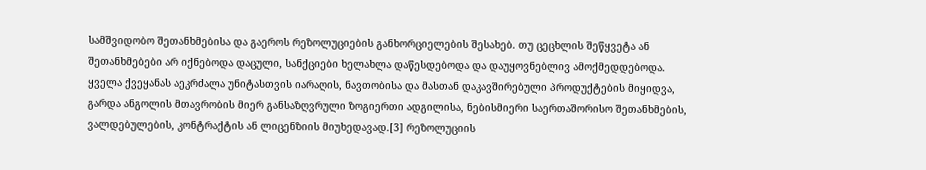სამშვიდობო შეთანხმებისა და გაეროს რეზოლუციების განხორციელების შესახებ. თუ ცეცხლის შეწყვეტა ან შეთანხმებები არ იქნებოდა დაცული, სანქციები ხელახლა დაწესდებოდა და დაუყოვნებლივ ამოქმედდებოდა. ყველა ქვეყანას აეკრძალა უნიტასთვის იარაღის, ნავთობისა და მასთან დაკავშირებული პროდუქტების მიყიდვა, გარდა ანგოლის მთავრობის მიერ განსაზღვრული ზოგიერთი ადგილისა, ნებისმიერი საერთაშორისო შეთანხმების, ვალდებულების, კონტრაქტის ან ლიცენზიის მიუხედავად.[3] რეზოლუციის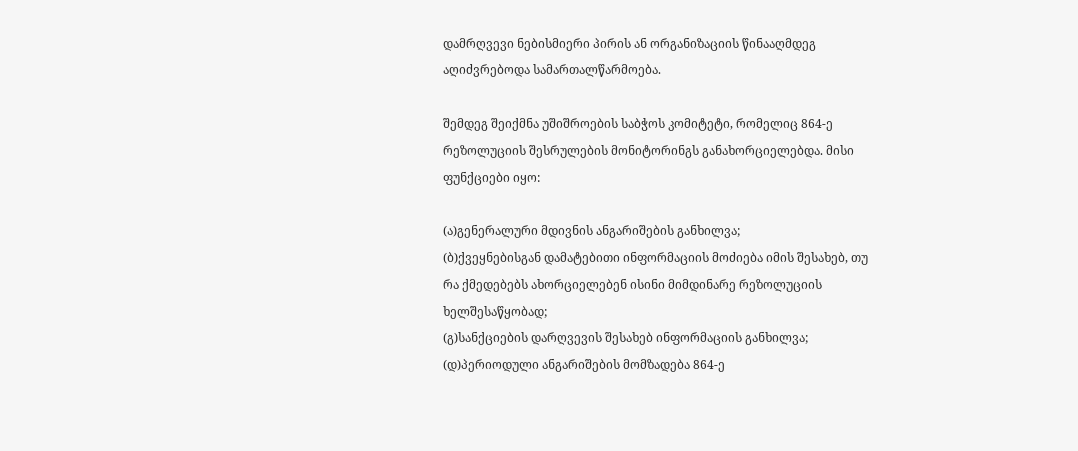დამრღვევი ნებისმიერი პირის ან ორგანიზაციის წინააღმდეგ აღიძვრებოდა სამართალწარმოება.

შემდეგ შეიქმნა უშიშროების საბჭოს კომიტეტი, რომელიც 864-ე რეზოლუციის შესრულების მონიტორინგს განახორციელებდა. მისი ფუნქციები იყო:

(ა)გენერალური მდივნის ანგარიშების განხილვა;
(ბ)ქვეყნებისგან დამატებითი ინფორმაციის მოძიება იმის შესახებ, თუ რა ქმედებებს ახორციელებენ ისინი მიმდინარე რეზოლუციის ხელშესაწყობად;
(გ)სანქციების დარღვევის შესახებ ინფორმაციის განხილვა;
(დ)პერიოდული ანგარიშების მომზადება 864-ე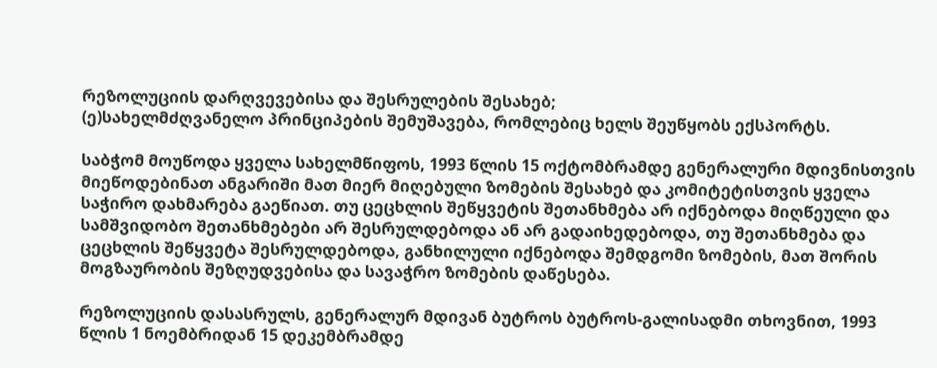რეზოლუციის დარღვევებისა და შესრულების შესახებ;
(ე)სახელმძღვანელო პრინციპების შემუშავება, რომლებიც ხელს შეუწყობს ექსპორტს.

საბჭომ მოუწოდა ყველა სახელმწიფოს, 1993 წლის 15 ოქტომბრამდე გენერალური მდივნისთვის მიეწოდებინათ ანგარიში მათ მიერ მიღებული ზომების შესახებ და კომიტეტისთვის ყველა საჭირო დახმარება გაეწიათ. თუ ცეცხლის შეწყვეტის შეთანხმება არ იქნებოდა მიღწეული და სამშვიდობო შეთანხმებები არ შესრულდებოდა ან არ გადაიხედებოდა, თუ შეთანხმება და ცეცხლის შეწყვეტა შესრულდებოდა, განხილული იქნებოდა შემდგომი ზომების, მათ შორის მოგზაურობის შეზღუდვებისა და სავაჭრო ზომების დაწესება.

რეზოლუციის დასასრულს, გენერალურ მდივან ბუტროს ბუტროს-გალისადმი თხოვნით, 1993 წლის 1 ნოემბრიდან 15 დეკემბრამდე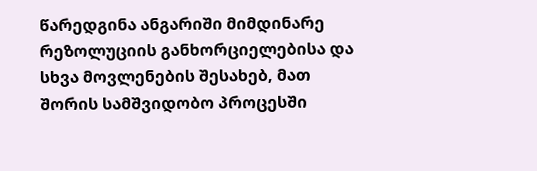წარედგინა ანგარიში მიმდინარე რეზოლუციის განხორციელებისა და სხვა მოვლენების შესახებ, მათ შორის სამშვიდობო პროცესში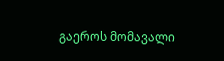გაეროს მომავალი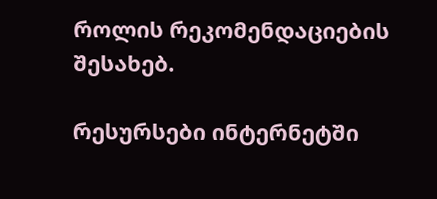როლის რეკომენდაციების შესახებ.

რესურსები ინტერნეტში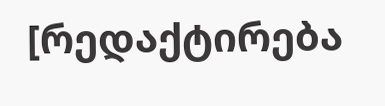[რედაქტირება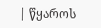| წყაროს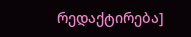რედაქტირება]